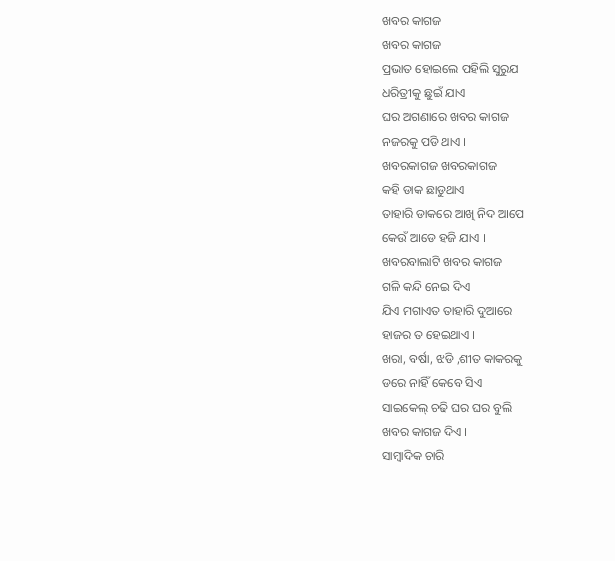ଖବର କାଗଜ
ଖବର କାଗଜ
ପ୍ରଭାତ ହୋଇଲେ ପହିଲି ସୁରୁଯ
ଧରିତ୍ରୀକୁ ଛୁଇଁ ଯାଏ
ଘର ଅଗଣାରେ ଖବର କାଗଜ
ନଜରକୁ ପଡି ଥାଏ ।
ଖବରକାଗଜ ଖବରକାଗଜ
କହି ଡାକ ଛାଡୁଥାଏ
ତାହାରି ଡାକରେ ଆଖି ନିଦ ଆପେ
କେଉଁ ଆଡେ ହଜି ଯାଏ ।
ଖବରବାଲାଟି ଖବର କାଗଜ
ଗଳି କନ୍ଦି ନେଇ ଦିଏ
ଯିଏ ମଗାଏତ ତାହାରି ଦୁଆରେ
ହାଜର ତ ହେଇଥାଏ ।
ଖରା, ବର୍ଷା, ଝଡି ,ଶୀତ କାକରକୁ
ଡରେ ନାହିଁ କେବେ ସିଏ
ସାଇକେଲ୍ ଚଢି ଘର ଘର ବୁଲି
ଖବର କାଗଜ ଦିଏ ।
ସାମ୍ବାଦିକ ଚାରି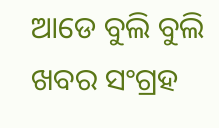ଆଡେ ବୁଲି ବୁଲି
ଖବର ସଂଗ୍ରହ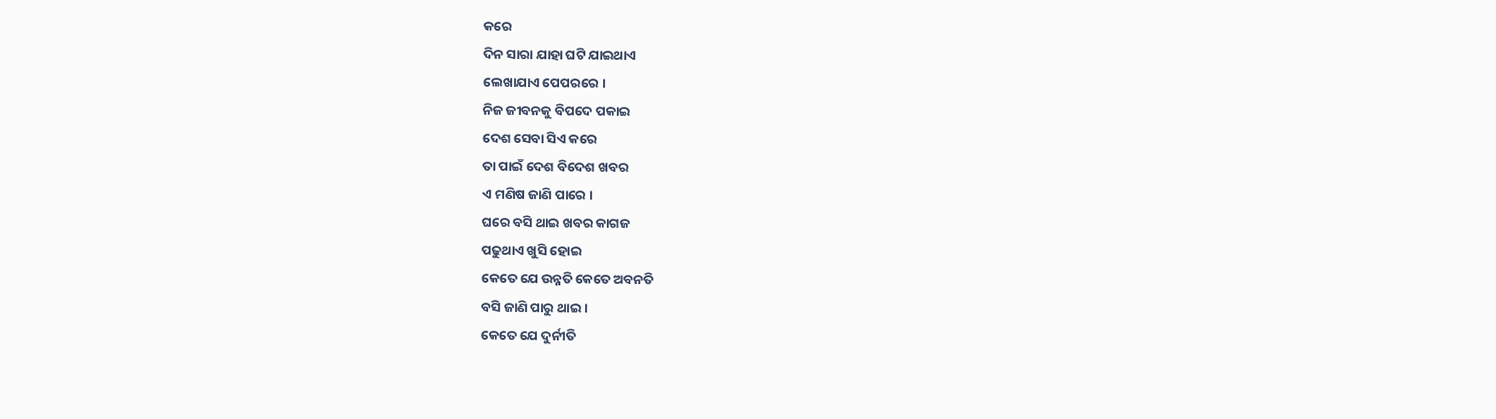କରେ
ଦିନ ସାରା ଯାହା ଘଟି ଯାଇଥାଏ
ଲେଖାଯାଏ ପେପରରେ ।
ନିଜ ଜୀବନକୁ ବିପଦେ ପକାଇ
ଦେଶ ସେବା ସିଏ କରେ
ତା ପାଇଁ ଦେଶ ବିଦେଶ ଖବର
ଏ ମଣିଷ ଜାଣି ପାରେ ।
ଘରେ ବସି ଥାଇ ଖବର କାଗଜ
ପଢୁଥାଏ ଖୁସି ହୋଇ
କେତେ ଯେ ଉନ୍ନତି କେତେ ଅବନତି
ବସି ଜାଣି ପାରୁ ଥାଇ ।
କେତେ ଯେ ଦୁର୍ନୀତି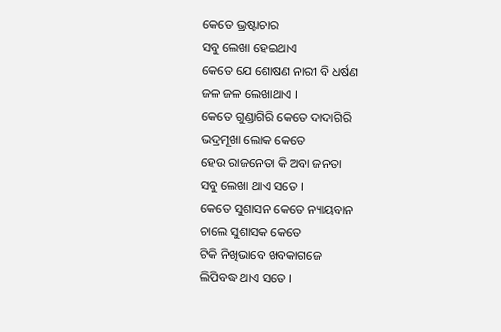କେତେ ଭ୍ରଷ୍ଟାଚାର
ସବୁ ଲେଖା ହେଇଥାଏ
କେତେ ଯେ ଶୋଷଣ ନାରୀ ବି ଧର୍ଷଣ
ଜଳ ଜଳ ଲେଖାଥାଏ ।
କେତେ ଗୁଣ୍ଡାଗିରି କେତେ ଦାଦାଗିରି
ଭଦ୍ରମୂଖା ଲୋକ କେତେ
ହେଉ ରାଜନେତା କି ଅବା ଜନତା
ସବୁ ଲେଖା ଥାଏ ସତେ ।
କେତେ ସୁଶାସନ କେତେ ନ୍ୟାୟବାନ
ଚାଲେ ସୁଶାସକ କେତେ
ଟିକି ନିଖିଭାବେ ଖବକାଗଜେ
ଲିପିବଦ୍ଧ ଥାଏ ସତେ ।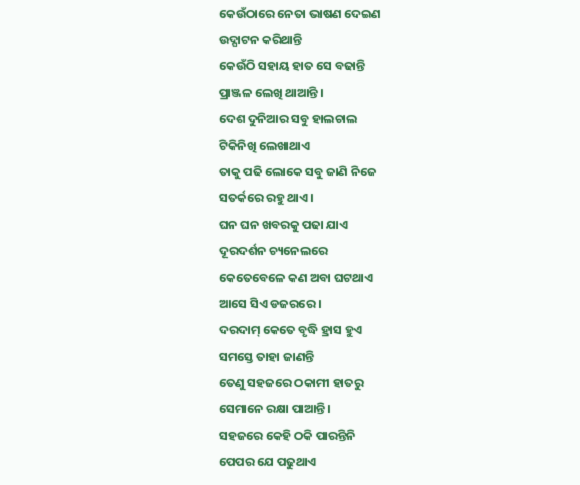କେଉଁଠାରେ ନେତା ଭାଷଣ ଦେଇଣ
ଉଦ୍ଘାଟନ କରିଥାନ୍ତି
କେଉଁଠି ସହାୟ ହାତ ସେ ବଢାନ୍ତି
ପ୍ରାଞ୍ଜଳ ଲେଖି ଥାଆନ୍ତି ।
ଦେଶ ଦୁନିଆର ସବୁ ହାଲଚାଲ
ଟିକିନିଖି ଲେଖାଥାଏ
ତାକୁ ପଢି ଲୋକେ ସବୁ ଜାଣି ନିଜେ
ସତର୍କରେ ରହୁ ଥାଏ ।
ଘନ ଘନ ଖବରକୁ ପଢା ଯାଏ
ଦୂରଦର୍ଶନ ଚ୍ୟନେଲରେ
କେତେବେଳେ କଣ ଅବା ଘଟଥାଏ
ଆସେ ସିଏ ଡଜରରେ ।
ଦରଦାମ୍ କେତେ ବୃଦ୍ଧି ହ୍ରାସ ହୁଏ
ସମସ୍ତେ ତାହା ଜାଣନ୍ତି
ତେଣୁ ସହଜରେ ଠକାମୀ ହାତରୁ
ସେମାନେ ରକ୍ଷା ପାଆନ୍ତି ।
ସହଜରେ କେହି ଠକି ପାରନ୍ତିନି
ପେପର ଯେ ପଢୁଥାଏ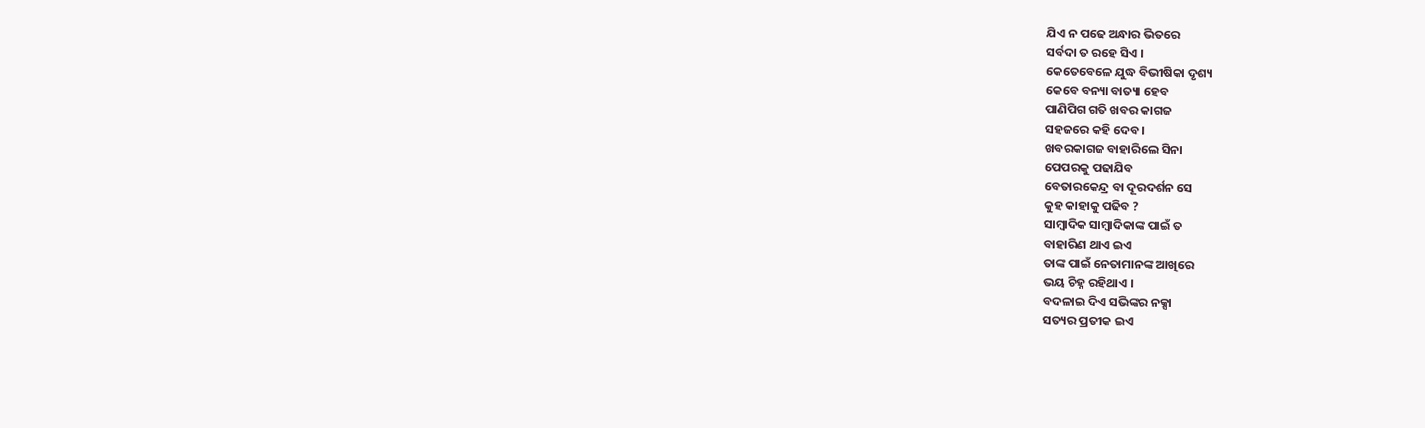ଯିଏ ନ ପଢେ ଅନ୍ଧାର ଭିତରେ
ସର୍ବଦା ତ ରହେ ସିଏ ।
କେତେବେଳେ ଯୁଦ୍ଧ ବିଭୀଷିକା ଦୃଶ୍ୟ
କେବେ ବନ୍ୟା ବାତ୍ୟା ହେବ
ପାଣିପିଗ ଗତି ଖବର କାଗଜ
ସହଜରେ କହି ଦେବ ।
ଖବରକାଗଜ ବାହାରିଲେ ସିନା
ପେପରକୁ ପଢାଯିବ
ବେତାରକେନ୍ଦ୍ର ବା ଦୂରଦର୍ଶନ ସେ
କୁହ କାହାକୁ ପଢିବ ?
ସାମ୍ବାଦିକ ସାମ୍ବାଦିକାଙ୍କ ପାଇଁ ତ
ବାହାରିଣ ଥାଏ ଇଏ
ତାଙ୍କ ପାଇଁ ନେତାମାନଙ୍କ ଆଖିରେ
ଭୟ ଚିହ୍ନ ରହିଥାଏ ।
ବଦଳାଇ ଦିଏ ସଭିଙ୍କର ନକ୍ସା
ସତ୍ୟର ପ୍ରତୀକ ଇଏ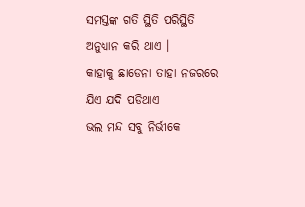ସମସ୍ତଙ୍କ ଗତି ସ୍ଥିତି ପରିସ୍ଥିତି
ଅନୁଧ୍ୟାନ କରି ଥାଏ ।
କାହାକୁ ଛାଡେନା ତାହା ନଜରରେ
ଯିଏ ଯଦି ପଡିଥାଏ
ଭଲ ମନ୍ଦ ସବୁ ନିର୍ଭୀକେ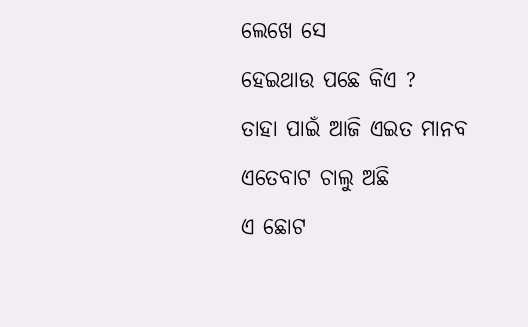ଲେଖେ ସେ
ହେଇଥାଉ ପଛେ କିଏ ?
ତାହା ପାଇଁ ଆଜି ଏଇତ ମାନବ
ଏତେବାଟ ଚାଲୁ ଅଛି
ଏ ଛୋଟ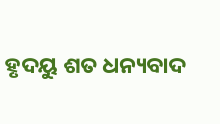ହୃଦୟୁ ଶତ ଧନ୍ୟବାଦ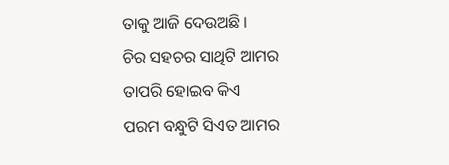ତାକୁ ଆଜି ଦେଉଅଛି ।
ଚିର ସହଚର ସାଥିଟି ଆମର
ତାପରି ହୋଇବ କିଏ
ପରମ ବନ୍ଧୁଟି ସିଏତ ଆମର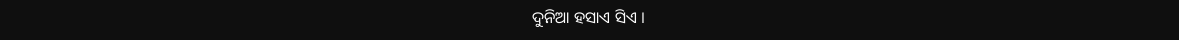ଦୁନିଆ ହସାଏ ସିଏ ।